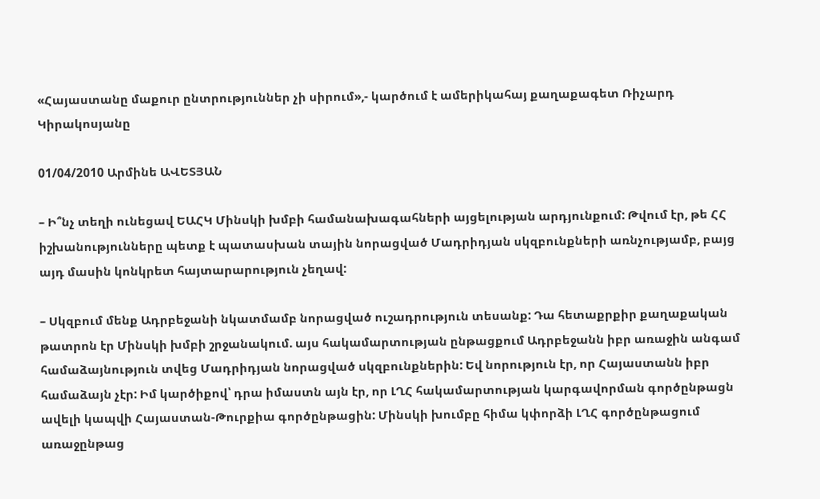«Հայաստանը մաքուր ընտրություններ չի սիրում»,- կարծում է ամերիկահայ քաղաքագետ Ռիչարդ Կիրակոսյանը

01/04/2010 Արմինե ԱՎԵՏՅԱՆ

– Ի՞նչ տեղի ունեցավ ԵԱՀԿ Մինսկի խմբի համանախագահների այցելության արդյունքում: Թվում էր, թե ՀՀ իշխանությունները պետք է պատասխան տային նորացված Մադրիդյան սկզբունքների առնչությամբ, բայց այդ մասին կոնկրետ հայտարարություն չեղավ:

– Սկզբում մենք Ադրբեջանի նկատմամբ նորացված ուշադրություն տեսանք: Դա հետաքրքիր քաղաքական թատրոն էր Մինսկի խմբի շրջանակում. այս հակամարտության ընթացքում Ադրբեջանն իբր առաջին անգամ համաձայնություն տվեց Մադրիդյան նորացված սկզբունքներին: Եվ նորություն էր, որ Հայաստանն իբր համաձայն չէր: Իմ կարծիքով՝ դրա իմաստն այն էր, որ ԼՂՀ հակամարտության կարգավորման գործընթացն ավելի կապվի Հայաստան-Թուրքիա գործընթացին: Մինսկի խումբը հիմա կփորձի ԼՂՀ գործընթացում առաջընթաց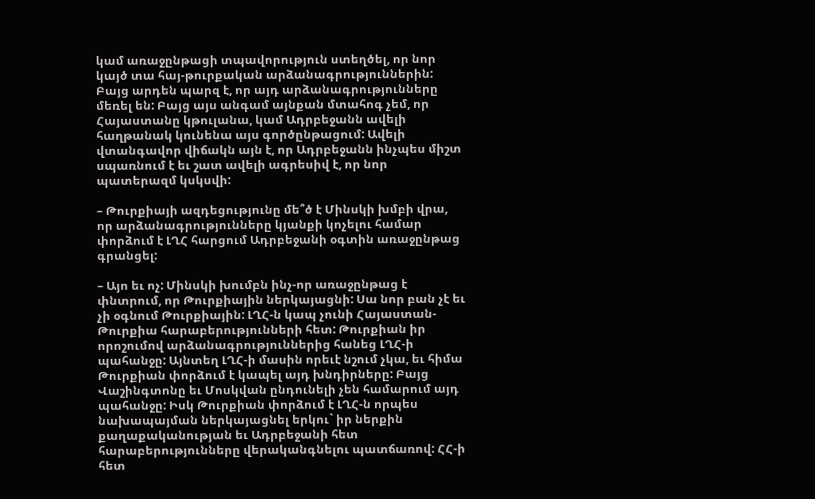կամ առաջընթացի տպավորություն ստեղծել, որ նոր կայծ տա հայ-թուրքական արձանագրություններին: Բայց արդեն պարզ է, որ այդ արձանագրությունները մեռել են: Բայց այս անգամ այնքան մտահոգ չեմ, որ Հայաստանը կթուլանա, կամ Ադրբեջանն ավելի հաղթանակ կունենա այս գործընթացում: Ավելի վտանգավոր վիճակն այն է, որ Ադրբեջանն ինչպես միշտ սպառնում է եւ շատ ավելի ագրեսիվ է, որ նոր պատերազմ կսկսվի:

– Թուրքիայի ազդեցությունը մե՞ծ է Մինսկի խմբի վրա, որ արձանագրությունները կյանքի կոչելու համար փորձում է ԼՂՀ հարցում Ադրբեջանի օգտին առաջընթաց գրանցել:

– Այո եւ ոչ: Մինսկի խումբն ինչ-որ առաջընթաց է փնտրում, որ Թուրքիային ներկայացնի: Սա նոր բան չէ եւ չի օգնում Թուրքիային: ԼՂՀ-ն կապ չունի Հայաստան-Թուրքիա հարաբերությունների հետ: Թուրքիան իր որոշումով արձանագրություններից հանեց ԼՂՀ-ի պահանջը: Այնտեղ ԼՂՀ-ի մասին որեւէ նշում չկա, եւ հիմա Թուրքիան փորձում է կապել այդ խնդիրները: Բայց Վաշինգտոնը եւ Մոսկվան ընդունելի չեն համարում այդ պահանջը: Իսկ Թուրքիան փորձում է ԼՂՀ-ն որպես նախապայման ներկայացնել երկու` իր ներքին քաղաքականության եւ Ադրբեջանի հետ հարաբերությունները վերականգնելու պատճառով: ՀՀ-ի հետ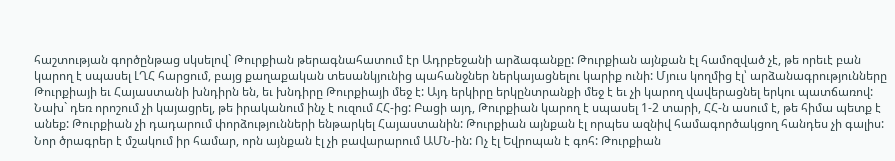հաշտության գործընթաց սկսելով` Թուրքիան թերագնահատում էր Ադրբեջանի արձագանքը: Թուրքիան այնքան էլ համոզված չէ, թե որեւէ բան կարող է սպասել ԼՂՀ հարցում, բայց քաղաքական տեսանկյունից պահանջներ ներկայացնելու կարիք ունի: Մյուս կողմից էլ՝ արձանագրությունները Թուրքիայի եւ Հայաստանի խնդիրն են, եւ խնդիրը Թուրքիայի մեջ է: Այդ երկիրը երկընտրանքի մեջ է եւ չի կարող վավերացնել երկու պատճառով: Նախ` դեռ որոշում չի կայացրել, թե իրականում ինչ է ուզում ՀՀ-ից: Բացի այդ, Թուրքիան կարող է սպասել 1-2 տարի, ՀՀ-ն ասում է, թե հիմա պետք է անեք: Թուրքիան չի դադարում փորձությունների ենթարկել Հայաստանին: Թուրքիան այնքան էլ որպես ազնիվ համագործակցող հանդես չի գալիս: Նոր ծրագրեր է մշակում իր համար, որն այնքան էլ չի բավարարում ԱՄՆ-ին: Ոչ էլ Եվրոպան է գոհ: Թուրքիան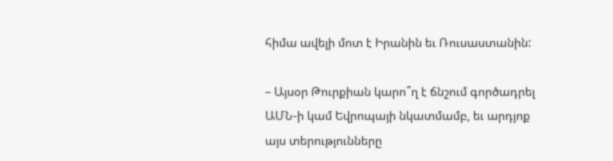հիմա ավելի մոտ է Իրանին եւ Ռուսաստանին:

– Այսօր Թուրքիան կարո՞ղ է ճնշում գործադրել ԱՄՆ-ի կամ Եվրոպայի նկատմամբ, եւ արդյոք այս տերությունները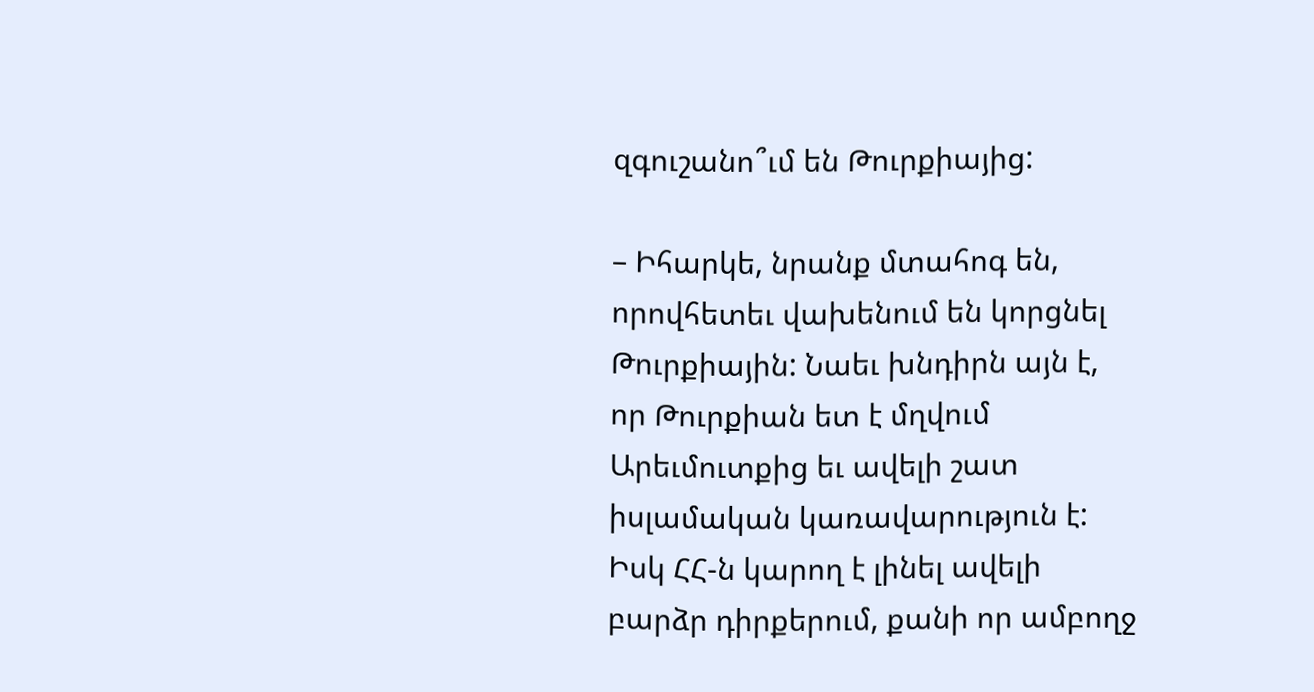զգուշանո՞ւմ են Թուրքիայից:

– Իհարկե, նրանք մտահոգ են, որովհետեւ վախենում են կորցնել Թուրքիային: Նաեւ խնդիրն այն է, որ Թուրքիան ետ է մղվում Արեւմուտքից եւ ավելի շատ իսլամական կառավարություն է: Իսկ ՀՀ-ն կարող է լինել ավելի բարձր դիրքերում, քանի որ ամբողջ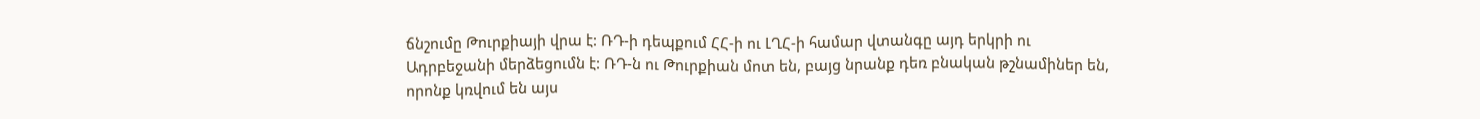ճնշումը Թուրքիայի վրա է: ՌԴ-ի դեպքում ՀՀ-ի ու ԼՂՀ-ի համար վտանգը այդ երկրի ու Ադրբեջանի մերձեցումն է: ՌԴ-ն ու Թուրքիան մոտ են, բայց նրանք դեռ բնական թշնամիներ են, որոնք կռվում են այս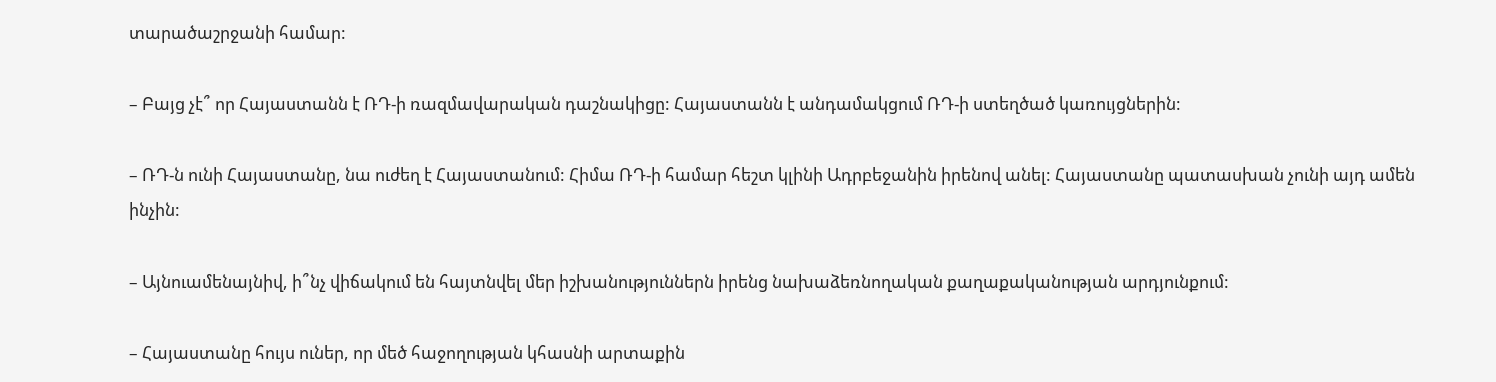տարածաշրջանի համար:

– Բայց չէ՞ որ Հայաստանն է ՌԴ-ի ռազմավարական դաշնակիցը: Հայաստանն է անդամակցում ՌԴ-ի ստեղծած կառույցներին:

– ՌԴ-ն ունի Հայաստանը, նա ուժեղ է Հայաստանում: Հիմա ՌԴ-ի համար հեշտ կլինի Ադրբեջանին իրենով անել: Հայաստանը պատասխան չունի այդ ամեն ինչին:

– Այնուամենայնիվ, ի՞նչ վիճակում են հայտնվել մեր իշխանություններն իրենց նախաձեռնողական քաղաքականության արդյունքում:

– Հայաստանը հույս ուներ, որ մեծ հաջողության կհասնի արտաքին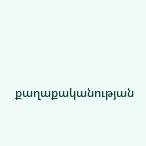քաղաքականության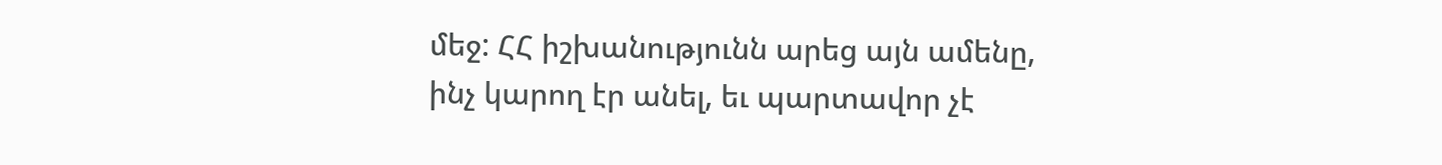մեջ: ՀՀ իշխանությունն արեց այն ամենը, ինչ կարող էր անել, եւ պարտավոր չէ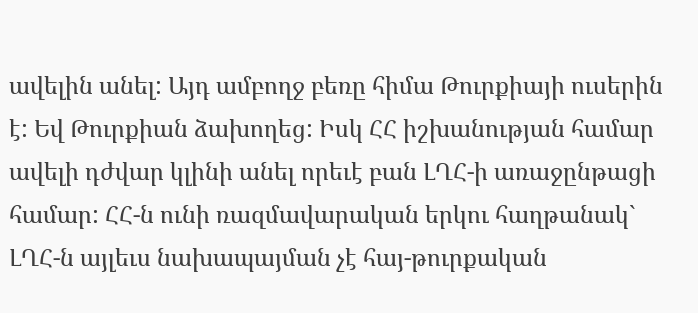ավելին անել: Այդ ամբողջ բեռը հիմա Թուրքիայի ուսերին է: Եվ Թուրքիան ձախողեց: Իսկ ՀՀ իշխանության համար ավելի դժվար կլինի անել որեւէ բան ԼՂՀ-ի առաջընթացի համար: ՀՀ-ն ունի ռազմավարական երկու հաղթանակ` ԼՂՀ-ն այլեւս նախապայման չէ հայ-թուրքական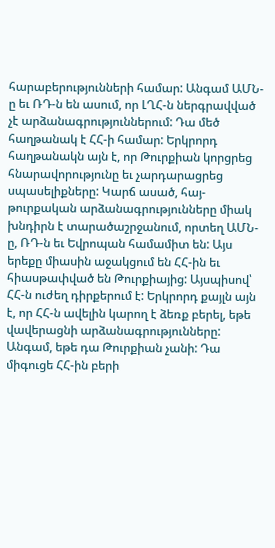հարաբերությունների համար: Անգամ ԱՄՆ-ը եւ ՌԴ-ն են ասում, որ ԼՂՀ-ն ներգրավված չէ արձանագրություններում: Դա մեծ հաղթանակ է ՀՀ-ի համար: Երկրորդ հաղթանակն այն է, որ Թուրքիան կորցրեց հնարավորությունը եւ չարդարացրեց սպասելիքները: Կարճ ասած, հայ-թուրքական արձանագրությունները միակ խնդիրն է տարածաշրջանում, որտեղ ԱՄՆ-ը, ՌԴ-ն եւ Եվրոպան համամիտ են: Այս երեքը միասին աջակցում են ՀՀ-ին եւ հիասթափված են Թուրքիայից: Այսպիսով՝ ՀՀ-ն ուժեղ դիրքերում է: Երկրորդ քայլն այն է, որ ՀՀ-ն ավելին կարող է ձեռք բերել, եթե վավերացնի արձանագրությունները: Անգամ, եթե դա Թուրքիան չանի: Դա միգուցե ՀՀ-ին բերի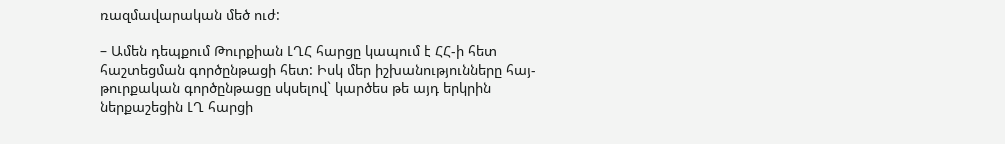ռազմավարական մեծ ուժ:

– Ամեն դեպքում Թուրքիան ԼՂՀ հարցը կապում է ՀՀ-ի հետ հաշտեցման գործընթացի հետ: Իսկ մեր իշխանությունները հայ-թուրքական գործընթացը սկսելով` կարծես թե այդ երկրին ներքաշեցին ԼՂ հարցի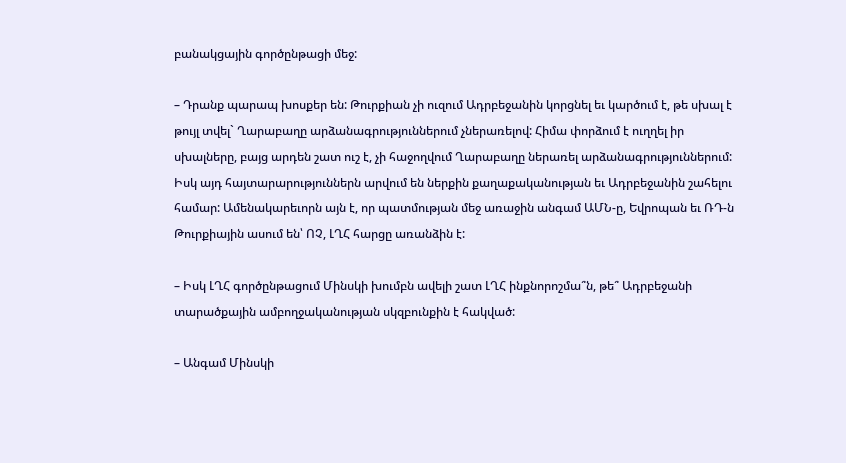բանակցային գործընթացի մեջ:

– Դրանք պարապ խոսքեր են: Թուրքիան չի ուզում Ադրբեջանին կորցնել եւ կարծում է, թե սխալ է թույլ տվել` Ղարաբաղը արձանագրություններում չներառելով: Հիմա փորձում է ուղղել իր սխալները, բայց արդեն շատ ուշ է, չի հաջողվում Ղարաբաղը ներառել արձանագրություններում: Իսկ այդ հայտարարություններն արվում են ներքին քաղաքականության եւ Ադրբեջանին շահելու համար: Ամենակարեւորն այն է, որ պատմության մեջ առաջին անգամ ԱՄՆ-ը, Եվրոպան եւ ՌԴ-ն Թուրքիային ասում են՝ ՈՉ, ԼՂՀ հարցը առանձին է:

– Իսկ ԼՂՀ գործընթացում Մինսկի խումբն ավելի շատ ԼՂՀ ինքնորոշմա՞ն, թե՞ Ադրբեջանի տարածքային ամբողջականության սկզբունքին է հակված:

– Անգամ Մինսկի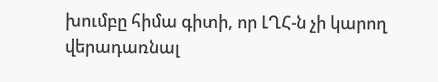խումբը հիմա գիտի, որ ԼՂՀ-ն չի կարող վերադառնալ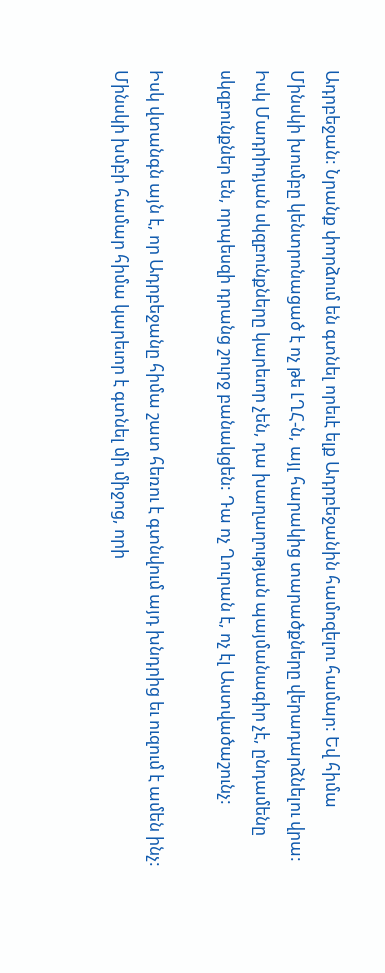Ադրբեջան: Նրանք փորձում են գտնել որեւէ ելք Ադրբեջանին համոզելու համար: Եվ հիմա Մինսկի խումբը կենտրոնացած է ոչ թե ԼՂՀ-ն, այլ հարակից տարածքները վերադարձնելու վրա: Իսկ Մադրիդյան սկզբունքները կարեւոր չեն, դա խաղաղության պայմանագիր չէ, ընդամենը սկզբունքներ են, որպեսզի դրանց շուրջ բանակցեն: Դա ոչ Ղուրան է, ոչ էլ Աստվածաշունչ:

Իսկ վտանգն այն է, որ Ադրբեջանը հիմա շատ հեռու է գտնվում այդ խնդրից եւ ուզում է ամեն ինչ: Մինսկի խմբի համար հիմա կարեւոր է գտնել մի միջոց, որի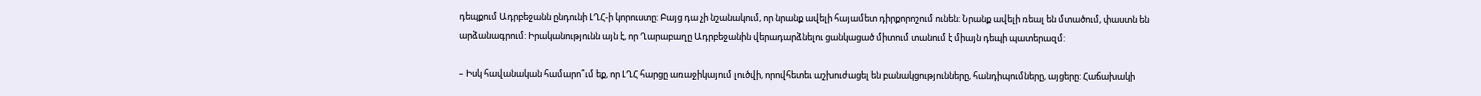դեպքում Ադրբեջանն ընդունի ԼՂՀ-ի կորուստը: Բայց դա չի նշանակում, որ նրանք ավելի հայամետ դիրքորոշում ունեն: Նրանք ավելի ռեալ են մտածում, փաստն են արձանագրում: Իրականությունն այն է, որ Ղարաբաղը Ադրբեջանին վերադարձնելու ցանկացած միտում տանում է միայն դեպի պատերազմ:

– Իսկ հավանական համարո՞ւմ եք, որ ԼՂՀ հարցը առաջիկայում լուծվի, որովհետեւ աշխուժացել են բանակցությունները, հանդիպումները, այցերը: Հաճախակի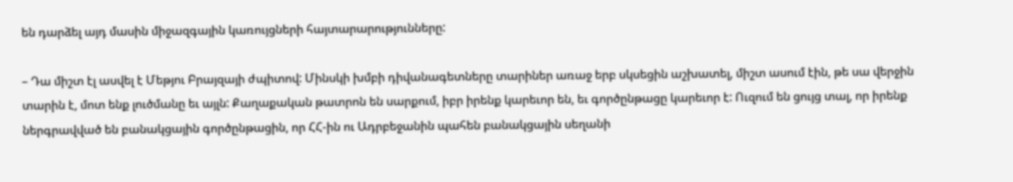են դարձել այդ մասին միջազգային կառույցների հայտարարությունները:

– Դա միշտ էլ ասվել է Մեթյու Բրայզայի ժպիտով: Մինսկի խմբի դիվանագետները տարիներ առաջ երբ սկսեցին աշխատել, միշտ ասում էին, թե սա վերջին տարին է, մոտ ենք լուծմանը եւ այլն: Քաղաքական թատրոն են սարքում, իբր իրենք կարեւոր են, եւ գործընթացը կարեւոր է: Ուզում են ցույց տալ, որ իրենք ներգրավված են բանակցային գործընթացին, որ ՀՀ-ին ու Ադրբեջանին պահեն բանակցային սեղանի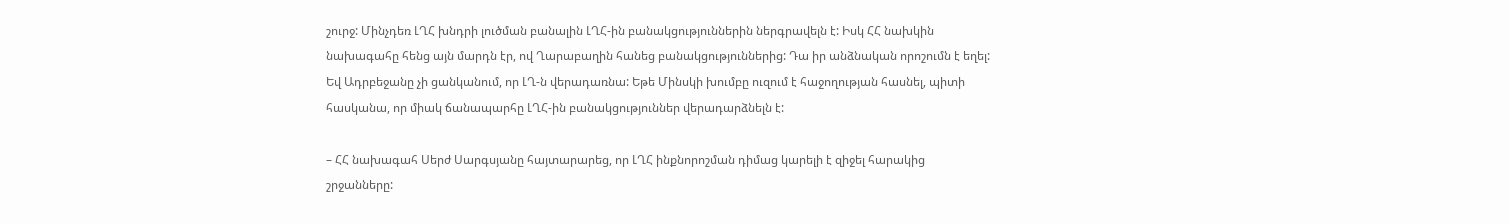շուրջ: Մինչդեռ ԼՂՀ խնդրի լուծման բանալին ԼՂՀ-ին բանակցություններին ներգրավելն է: Իսկ ՀՀ նախկին նախագահը հենց այն մարդն էր, ով Ղարաբաղին հանեց բանակցություններից: Դա իր անձնական որոշումն է եղել: Եվ Ադրբեջանը չի ցանկանում, որ ԼՂ-ն վերադառնա: Եթե Մինսկի խումբը ուզում է հաջողության հասնել, պիտի հասկանա, որ միակ ճանապարհը ԼՂՀ-ին բանակցություններ վերադարձնելն է:

– ՀՀ նախագահ Սերժ Սարգսյանը հայտարարեց, որ ԼՂՀ ինքնորոշման դիմաց կարելի է զիջել հարակից շրջանները: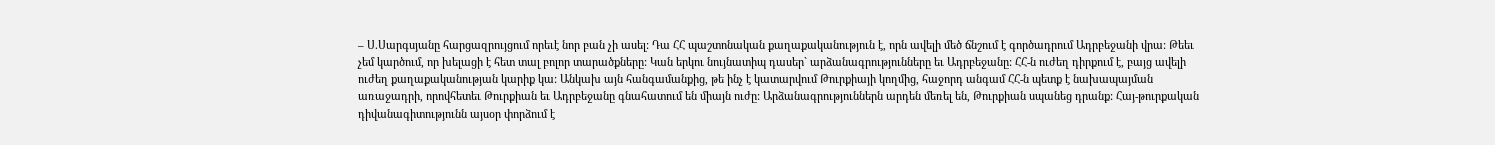– Ս.Սարգսյանը հարցազրույցում որեւէ նոր բան չի ասել: Դա ՀՀ պաշտոնական քաղաքականություն է, որն ավելի մեծ ճնշում է գործադրում Ադրբեջանի վրա: Թեեւ չեմ կարծում, որ խելացի է հետ տալ բոլոր տարածքները: Կան երկու նույնատիպ դասեր` արձանագրությունները եւ Ադրբեջանը: ՀՀ-ն ուժեղ դիրքում է, բայց ավելի ուժեղ քաղաքականության կարիք կա: Անկախ այն հանգամանքից, թե ինչ է կատարվում Թուրքիայի կողմից, հաջորդ անգամ ՀՀ-ն պետք է նախապայման առաջադրի, որովհետեւ Թուրքիան եւ Ադրբեջանը գնահատում են միայն ուժը: Արձանագրություններն արդեն մեռել են, Թուրքիան սպանեց դրանք: Հայ-թուրքական դիվանագիտությունն այսօր փորձում է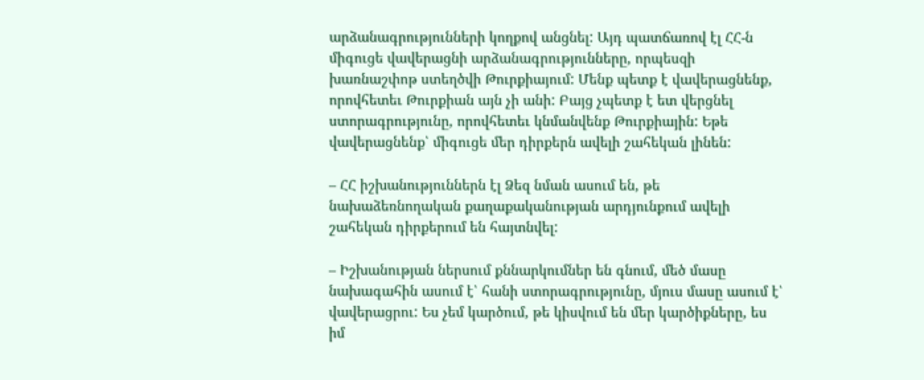արձանագրությունների կողքով անցնել: Այդ պատճառով էլ ՀՀ-ն միգուցե վավերացնի արձանագրությունները, որպեսզի խառնաշփոթ ստեղծվի Թուրքիայում: Մենք պետք է վավերացնենք, որովհետեւ Թուրքիան այն չի անի: Բայց չպետք է ետ վերցնել ստորագրությունը, որովհետեւ կնմանվենք Թուրքիային: Եթե վավերացնենք՝ միգուցե մեր դիրքերն ավելի շահեկան լինեն:

– ՀՀ իշխանություններն էլ Ձեզ նման ասում են, թե նախաձեռնողական քաղաքականության արդյունքում ավելի շահեկան դիրքերում են հայտնվել:

– Իշխանության ներսում քննարկումներ են գնում, մեծ մասը նախագահին ասում է՝ հանի ստորագրությունը, մյուս մասը ասում է՝ վավերացրու: Ես չեմ կարծում, թե կիսվում են մեր կարծիքները, ես իմ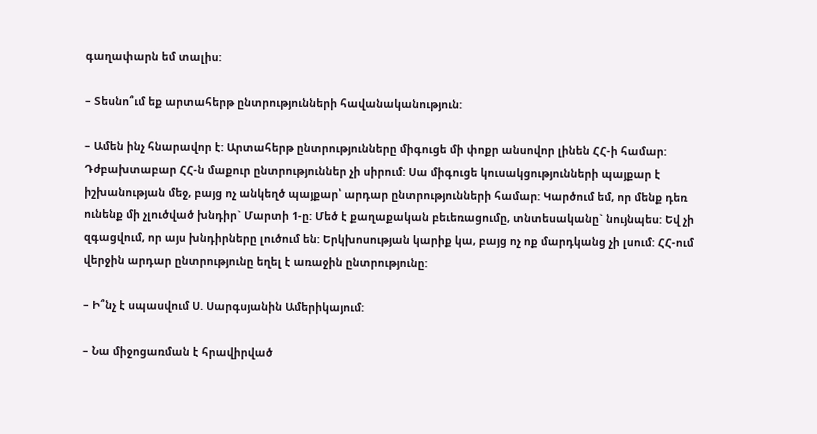գաղափարն եմ տալիս:

– Տեսնո՞ւմ եք արտահերթ ընտրությունների հավանականություն:

– Ամեն ինչ հնարավոր է: Արտահերթ ընտրությունները միգուցե մի փոքր անսովոր լինեն ՀՀ-ի համար: Դժբախտաբար ՀՀ-ն մաքուր ընտրություններ չի սիրում: Սա միգուցե կուսակցությունների պայքար է իշխանության մեջ, բայց ոչ անկեղծ պայքար՝ արդար ընտրությունների համար: Կարծում եմ, որ մենք դեռ ունենք մի չլուծված խնդիր` Մարտի 1-ը: Մեծ է քաղաքական բեւեռացումը, տնտեսականը` նույնպես: Եվ չի զգացվում, որ այս խնդիրները լուծում են: Երկխոսության կարիք կա, բայց ոչ ոք մարդկանց չի լսում: ՀՀ-ում վերջին արդար ընտրությունը եղել է առաջին ընտրությունը:

– Ի՞նչ է սպասվում Ս. Սարգսյանին Ամերիկայում:

– Նա միջոցառման է հրավիրված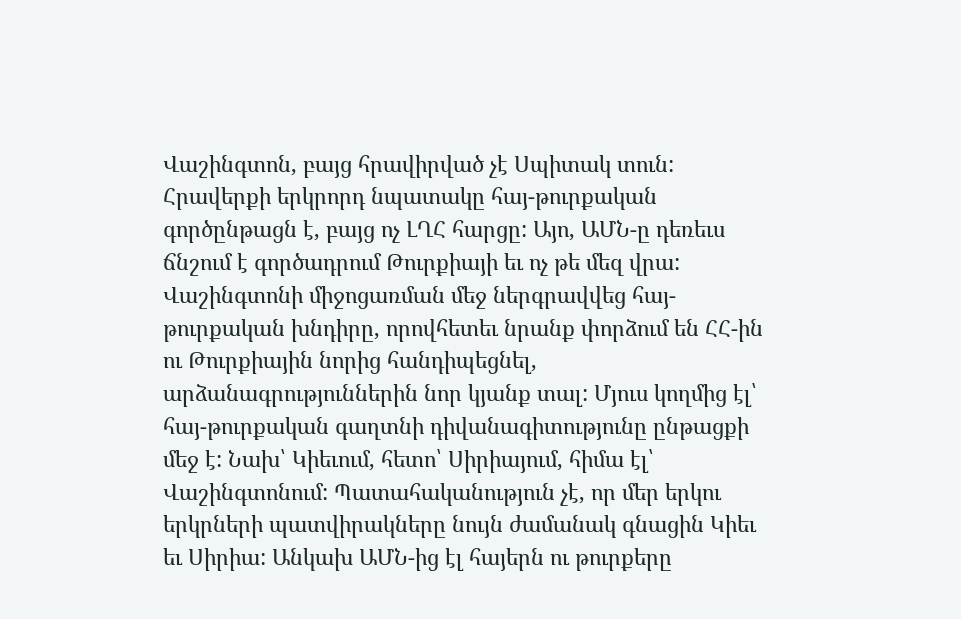Վաշինգտոն, բայց հրավիրված չէ Սպիտակ տուն: Հրավերքի երկրորդ նպատակը հայ-թուրքական գործընթացն է, բայց ոչ ԼՂՀ հարցը: Այո, ԱՄՆ-ը դեռեւս ճնշում է գործադրում Թուրքիայի եւ ոչ թե մեզ վրա: Վաշինգտոնի միջոցառման մեջ ներգրավվեց հայ-թուրքական խնդիրը, որովհետեւ նրանք փորձում են ՀՀ-ին ու Թուրքիային նորից հանդիպեցնել, արձանագրություններին նոր կյանք տալ: Մյուս կողմից էլ՝ հայ-թուրքական գաղտնի դիվանագիտությունը ընթացքի մեջ է: Նախ՝ Կիեւում, հետո՝ Սիրիայում, հիմա էլ՝ Վաշինգտոնում: Պատահականություն չէ, որ մեր երկու երկրների պատվիրակները նույն ժամանակ գնացին Կիեւ եւ Սիրիա: Անկախ ԱՄՆ-ից էլ հայերն ու թուրքերը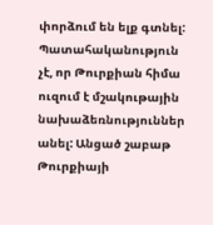փորձում են ելք գտնել: Պատահականություն չէ, որ Թուրքիան հիմա ուզում է մշակութային նախաձեռնություններ անել: Անցած շաբաթ Թուրքիայի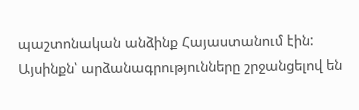պաշտոնական անձինք Հայաստանում էին: Այսինքն՝ արձանագրությունները շրջանցելով են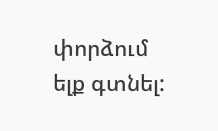փորձում ելք գտնել: